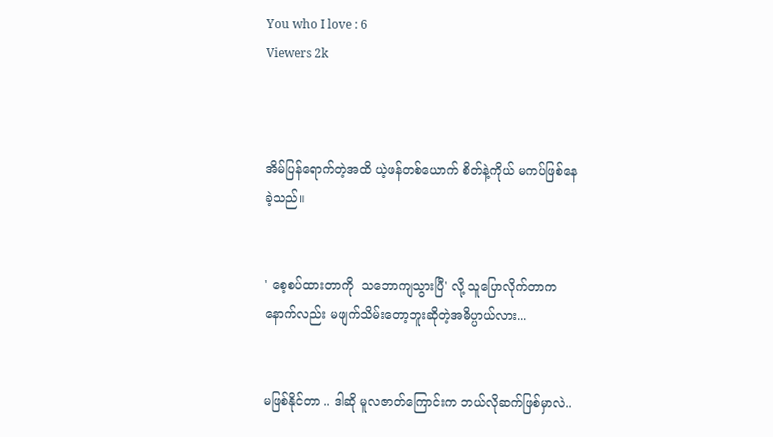You who I love : 6
Viewers 2k



အိမ်ပြန်ရောက်တဲ့အထိ ယဲ့ဖန်တစ်ယောက် စိတ်နဲ့ကိုယ် မကပ်ဖြစ်နေခဲ့သည်။


' စေ့စပ်ထားတာကို  သဘောကျသွားပြီ' လို့ သူပြောလိုက်တာက နောက်လည်း မဖျက်သိမ်းတော့ဘူးဆိုတဲ့အဓိပ္ပာယ်လား...


မဖြစ်နိုင်တာ .. ဒါဆို မူလဇာတ်ကြောင်းက ဘယ်လိုဆက်ဖြစ်မှာလဲ..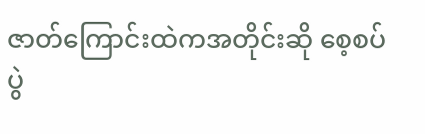ဇာတ်ကြောင်းထဲကအတိုင်းဆို စေ့စပ်ပွဲ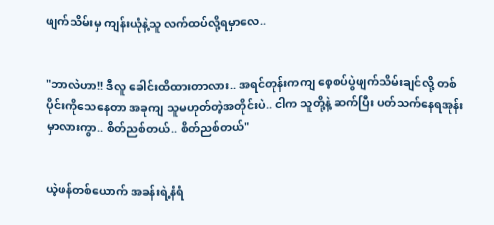ဖျက်သိမ်းမှ ကျန်းယုံနဲ့သူ လက်ထပ်လို့ရမှာလေ..


"ဘာလဲဟာ!! ဒီလူ ခေါင်းထိထားတာလား.. အရင်တုန်းကကျ စေ့စပ်ပွဲဖျက်သိမ်းချင်လို့ တစ်ပိုင်းကိုသေနေတာ အခုကျ သူမဟုတ်တဲ့အတိုင်းပဲ.. ငါက သူတို့နဲ့ ဆက်ပြီး ပတ်သက်နေရအုန်းမှာလားကွာ.. စိတ်ညစ်တယ်.. စိတ်ညစ်တယ်"


ယဲ့ဖန်တစ်ယောက် အခန်းရဲ့နံရံ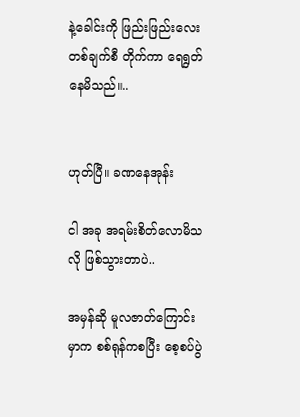နဲ့ခေါင်းကို ဖြည်းဖြည်းလေး တစ်ချက်စီ တိုက်ကာ ရေရွတ်နေမိသည်။..


ဟုတ်ပြီ။ ခဏနေအုန်း

ငါ အခု အရမ်းစိတ်လောမိသလို ဖြစ်သွားတာပဲ..

အမှန်ဆို မူလဇာတ်ကြောင်းမှာက စစ်ရုန်ကစပြီး စေ့စပ်ပွဲ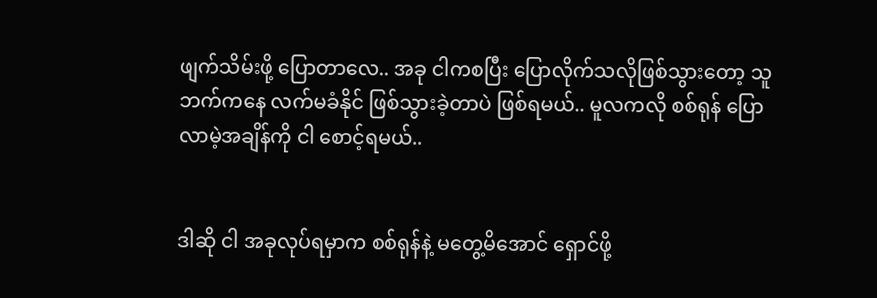ဖျက်သိမ်းဖို့ ပြောတာလေ.. အခု ငါကစပြီး ပြောလိုက်သလိုဖြစ်သွားတော့ သူဘက်ကနေ လက်မခံနိုင် ဖြစ်သွားခဲ့တာပဲ ဖြစ်ရမယ်.. မူလကလို စစ်ရုန် ပြောလာမဲ့အချိန်ကို ငါ စောင့်ရမယ်..


ဒါဆို ငါ အခုလုပ်ရမှာက စစ်ရုန်နဲ့ မတွေ့မိအောင် ရှောင်ဖို့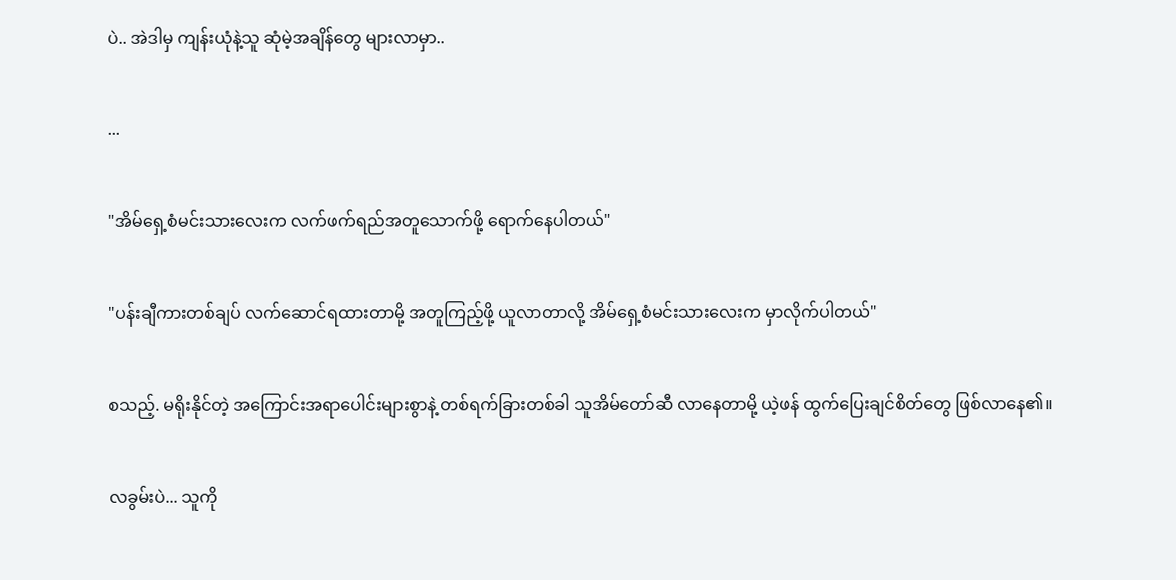ပဲ.. အဲဒါမှ ကျန်းယုံနဲ့သူ ဆုံမဲ့အချိန်တွေ များလာမှာ..


...


"အိမ်ရှေ့စံမင်းသားလေးက လက်ဖက်ရည်အတူသောက်ဖို့ ရောက်နေပါတယ်"


"ပန်းချီကားတစ်ချပ် လက်ဆောင်ရထားတာမို့ အတူကြည့်ဖို့ ယူလာတာလို့ အိမ်ရှေ့စံမင်းသားလေးက မှာလိုက်ပါတယ်"


စသည့်. မရိုးနိုင်တဲ့ အကြောင်းအရာပေါင်းများစွာနဲ့ တစ်ရက်ခြားတစ်ခါ သူအိမ်တော်ဆီ လာနေတာမို့ ယဲ့ဖန် ထွက်ပြေးချင်စိတ်တွေ ဖြစ်လာနေ၏။


လခွမ်းပဲ... သူကို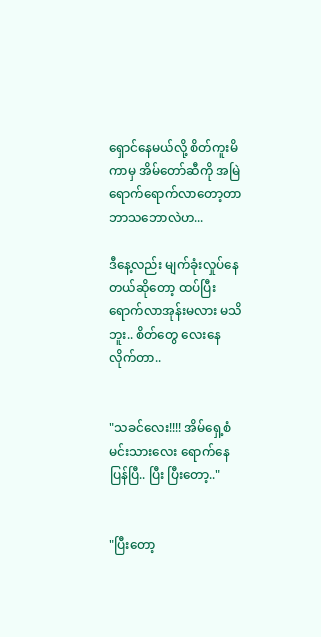ရှောင်နေမယ်လို့ စိတ်ကူးမိကာမှ အိမ်တော်ဆီကို အမြဲရောက်ရောက်လာတော့တာ ဘာသဘောလဲဟ...

ဒီနေ့လည်း မျက်ခုံးလှုပ်နေတယ်ဆိုတော့ ထပ်ပြီးရောက်လာအုန်းမလား မသိဘူး.. စိတ်တွေ လေးနေလိုက်တာ..


"သခင်လေး!!!! အိမ်ရှေ့စံမင်းသားလေး ရောက်နေပြန်ပြီ.. ပြီး ပြီးတော့.."


"ပြီးတော့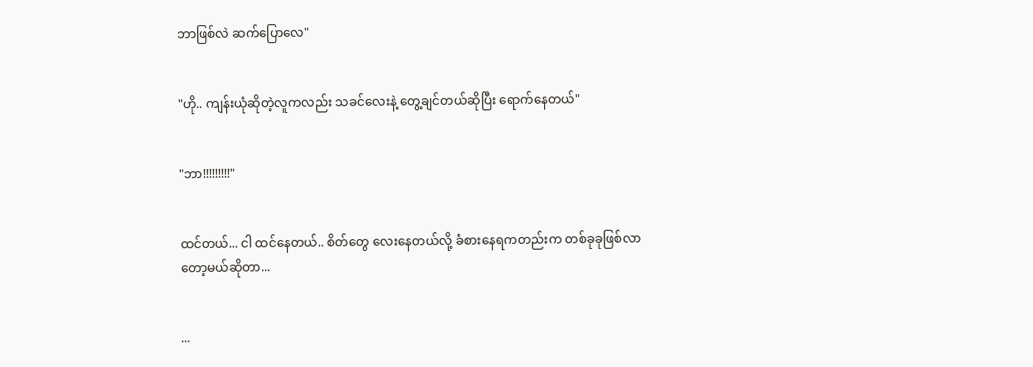ဘာဖြစ်လဲ ဆက်ပြောလေ"


"ဟို.. ကျန်းယုံဆိုတဲ့လူကလည်း သခင်လေးနဲ့ တွေ့ချင်တယ်ဆိုပြီး ရောက်နေတယ်"


"ဘာ!!!!!!!!!"


ထင်တယ်... ငါ ထင်နေတယ်.. စိတ်တွေ လေးနေတယ်လို့ ခံစားနေရကတည်းက တစ်ခုခုဖြစ်လာတော့မယ်ဆိုတာ...


...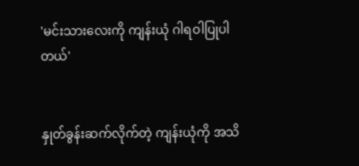'မင်းသားလေးကို ကျန်းယုံ ဂါရဝါပြုပါတယ်'


နှုတ်ခွန်းဆက်လိုက်တဲ့ ကျန်းယုံကို အသိ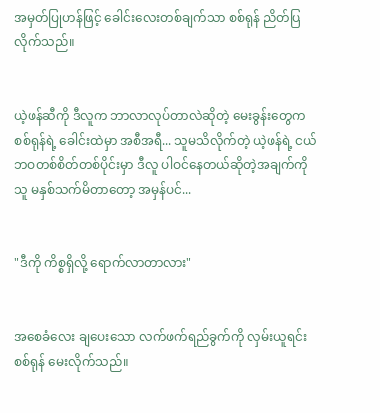အမှတ်ပြုဟန်ဖြင့် ခေါင်းလေးတစ်ချက်သာ စစ်ရုန် ညိတ်ပြလိုက်သည်။


ယဲ့ဖန်ဆီကို ဒီလူက ဘာလာလုပ်တာလဲဆိုတဲ့ မေးခွန်းတွေက စစ်ရုန်ရဲ့ ခေါင်းထဲမှာ အစီအရီ... သူမသိလိုက်တဲ့ ယဲ့ဖန်ရဲ့ ငယ်ဘဝတစ်စိတ်တစ်ပိုင်းမှာ ဒီလူ ပါဝင်နေတယ်ဆိုတဲ့အချက်ကို သူ မနှစ်သက်မိတာတော့ အမှန်ပင်...


"ဒီကို ကိစ္စရှိလို့ ရောက်လာတာလား"


အစေခံလေး ချပေးသော လက်ဖက်ရည်ခွက်ကို လှမ်းယူရင်း စစ်ရုန် မေးလိုက်သည်။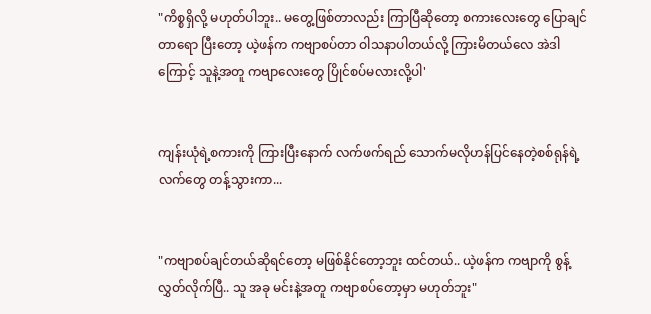"ကိစ္စရှိလို့ မဟုတ်ပါဘူး.. မတွေ့ဖြစ်တာလည်း ကြာပြီဆိုတော့ စကားလေးတွေ ပြောချင်တာရော ပြီးတော့ ယဲ့ဖန်က ကဗျာစပ်တာ ဝါသနာပါတယ်လို့ ကြားမိတယ်လေ အဲဒါကြောင့် သူနဲ့အတူ ကဗျာလေးတွေ ပြိုင်စပ်မလားလို့ပါ'


ကျန်းယုံရဲ့စကားကို ကြားပြီးနောက် လက်ဖက်ရည် သောက်မလိုဟန်ပြင်နေတဲ့စစ်ရုန်ရဲ့လက်တွေ တန့်သွားကာ...


"ကဗျာစပ်ချင်တယ်ဆိုရင်တော့ မဖြစ်နိုင်တော့ဘူး ထင်တယ်.. ယဲ့ဖန်က ကဗျာကို စွန့်လွှတ်လိုက်ပြီ.. သူ အခု မင်းနဲ့အတူ ကဗျာစပ်တော့မှာ မဟုတ်ဘူး"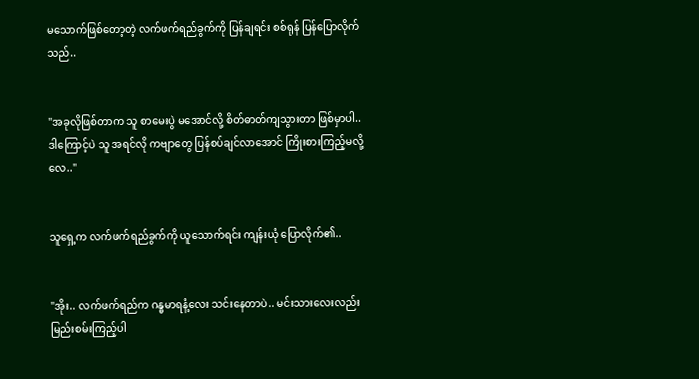မသောက်ဖြစ်တော့တဲ့ လက်ဖက်ရည်ခွက်ကို ပြန်ချရင်း စစ်ရုန် ပြန်ပြောလိုက်သည်..


"အခုလိုဖြစ်တာက သူ စာမေးပွဲ မအောင်လို့ စိတ်ဓာတ်ကျသွားတာ ဖြစ်မှာပါ.. ဒါကြောင့်ပဲ သူ အရင်လို ကဗျာတွေ ပြန်စပ်ချင်လာအောင် ကြိုးစားကြည့်မလို့လေ.."


သူရှေ့က လက်ဖက်ရည်ခွက်ကို ယူသောက်ရင်း ကျန်းယုံ ပြောလိုက်၏..


"အိုး.. လက်ဖက်ရည်က ဂန္ဓမာရနံ့လေး သင်းနေတာပဲ.. မင်းသားလေးလည်း မြည်းစမ်းကြည့်ပါ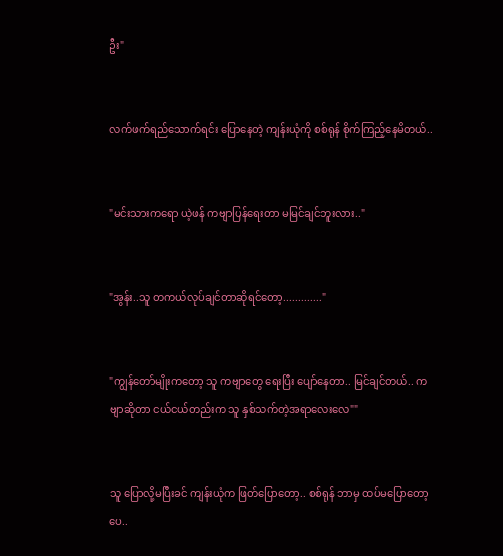ဦး"


လက်ဖက်ရည်သောက်ရင်း ပြောနေတဲ့ ကျန်းယုံကို စစ်ရုန် စိုက်ကြည့်နေမိတယ်..


"မင်းသားကရော ယဲ့ဖန် ကဗျာပြန်ရေးတာ မမြင်ချင်ဘူးလား.."


"အွန်း..သူ တကယ်လုပ်ချင်တာဆိုရင်တော့............."


"ကျွန်တော်မျိုးကတော့ သူ ကဗျာတွေ ရေးပြီး ပျော်နေတာ.. မြင်ချင်တယ်.. ကဗျာဆိုတာ ငယ်ငယ်တည်းက သူ နှစ်သက်တဲ့အရာလေးလေ""


သူ ပြောလို့မပြီးခင် ကျန်းယုံက ဖြတ်ပြောတော့.. စစ်ရုန် ဘာမှ ထပ်မပြောတော့ပေ..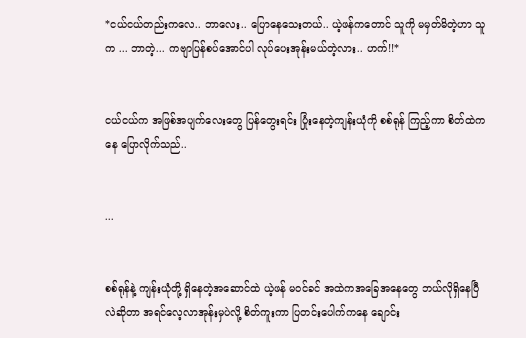*ငယ်ငယ်တည်းကလေ.. ဘာလေး.. ပြောနေသေးတယ်.. ယဲ့ဖန်ကတောင် သူကို မမှတ်မိတဲ့ဟာ သူက ... ဘာတဲ့... ကဗျာပြန်စပ်အောင်ပါ လုပ်ပေးအုန်းမယ်တဲ့လား.. ဟက်!!*


ငယ်ငယ်က အဖြစ်အပျက်လေးတွေ ပြန်တွေးရင်း ပြုံးနေတဲ့ကျန်းယုံကို စစ်ရုန် ကြည့်ကာ စိတ်ထဲကနေ ပြောလိုက်သည်..


...


စစ်ရုန်နဲ့ ကျန်းယုံတို့ ရှိနေတဲ့အဆောင်ထဲ ယဲ့ဖန် မဝင်ခင် အထဲကအခြေအနေတွေ ဘယ်လိုရှိနေပြီလဲဆိုတာ အရင်လေ့လာအုန်းမှပဲလို့ စိတ်ကူးကာ ပြတင်းပေါက်ကနေ ချောင်း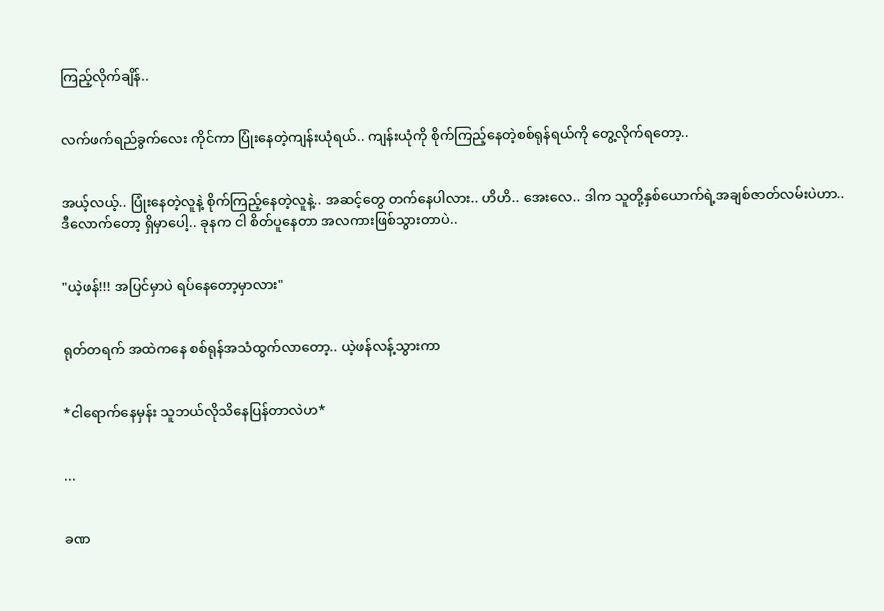ကြည့်လိုက်ချိန်..


လက်ဖက်ရည်ခွက်လေး ကိုင်ကာ ပြုံးနေတဲ့ကျန်းယုံရယ်.. ကျန်းယုံကို စိုက်ကြည့်နေတဲ့စစ်ရုန်ရယ်ကို တွေ့လိုက်ရတော့..


အယ့်လယ့်.. ပြုံးနေတဲ့လူနဲ့ စိုက်ကြည့်နေတဲ့လူနဲ့.. အဆင့်တွေ တက်နေပါလား.. ဟိဟိ.. အေးလေ.. ဒါက သူတို့နှစ်ယောက်ရဲ့အချစ်ဇာတ်လမ်းပဲဟာ.. ဒီလောက်တော့ ရှိမှာပေါ့.. ခုနက ငါ စိတ်ပူနေတာ အလကားဖြစ်သွားတာပဲ..


"ယဲ့ဖန်!!! အပြင်မှာပဲ ရပ်နေတော့မှာလား"


ရုတ်တရက် အထဲကနေ စစ်ရုန်အသံထွက်လာတော့.. ယဲ့ဖန်လန့်သွားကာ


*ငါရောက်နေမှန်း သူဘယ်လိုသိနေပြန်တာလဲဟ*


...


ခဏ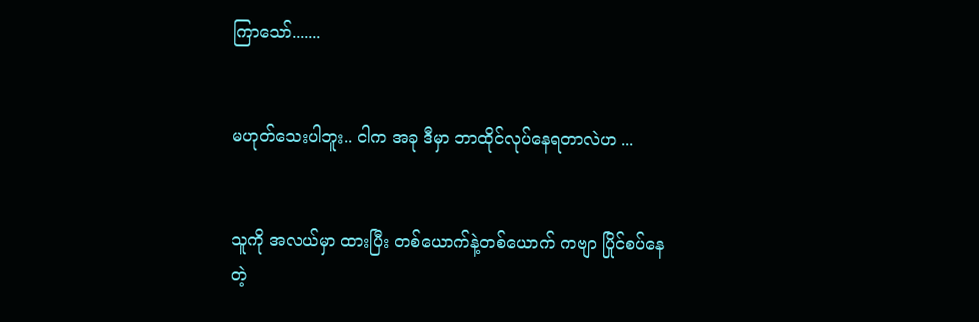ကြာသော်.......


မဟုတ်သေးပါဘူး.. ငါက အခု ဒီမှာ ဘာထိုင်လုပ်နေရတာလဲဟ ...


သူကို အလယ်မှာ ထားပြီး တစ်ယောက်နဲ့တစ်ယောက် ကဗျာ ပြိုင်စပ်နေတဲ့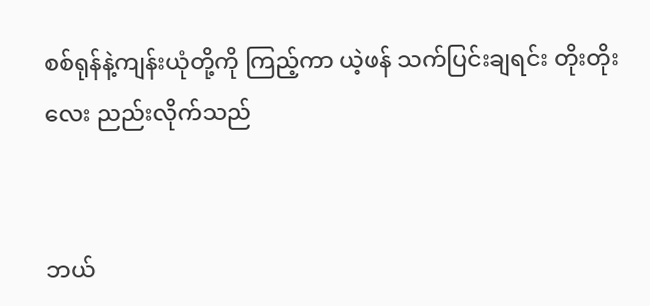စစ်ရုန်နဲ့ကျန်းယုံတို့ကို ကြည့်ကာ ယဲ့ဖန် သက်ပြင်းချရင်း တိုးတိုးလေး ညည်းလိုက်သည်


ဘယ်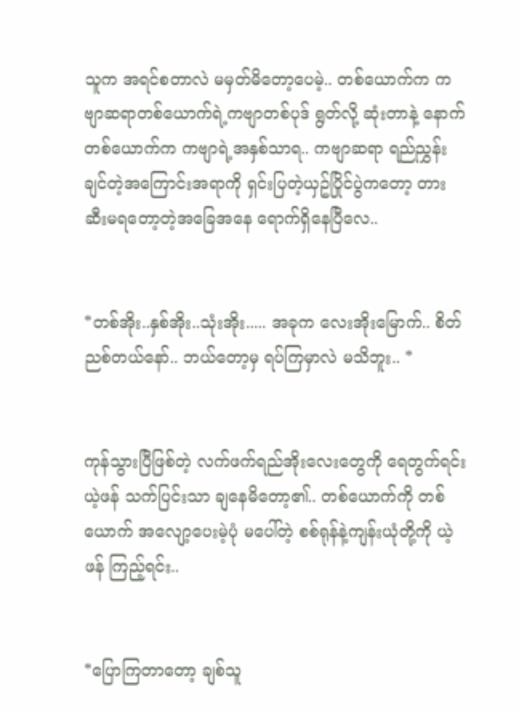သူက အရင်စတာလဲ မမှတ်မိတော့ပေမဲ့.. တစ်ယောက်က ကဗျာဆရာတစ်ယောက်ရဲ့ကဗျာတစ်ပုဒ် ရွတ်လို့ ဆုံးတာနဲ့ နောက်တစ်ယောက်က ကဗျာရဲ့အနှစ်သာရ.. ကဗျာဆရာ ရည်ညွှန်းချင်တဲ့အကြောင်းအရာကို ရှင်းပြတဲ့ယှဥ်ပြိုင်ပွဲကတော့ တားဆီးမရတော့တဲ့အခြေအနေ ရောက်ရှိနေပြီလေ..


*တစ်အိုး..နှစ်အိုး..သုံးအိုး..... အခုက လေးအိုးမြောက်.. စိတ်ညစ်တယ်နော်.. ဘယ်တော့မှ ရပ်ကြမှာလဲ မသိဘူး.. *


ကုန်သွားပြီဖြစ်တဲ့ လက်ဖက်ရည်အိုးလေးတွေကို ရေတွက်ရင်း ယဲ့ဖန် သက်ပြင်းသာ ချနေမိတော့၏.. တစ်ယောက်ကို တစ်ယောက် အလျော့ပေးမဲ့ပုံ မပေါ်တဲ့ စစ်ရုန်နဲ့ကျန်းယုံတို့ကို ယဲ့ဖန် ကြည့်ရင်း..


*ပြောကြတာတော့ ချစ်သူ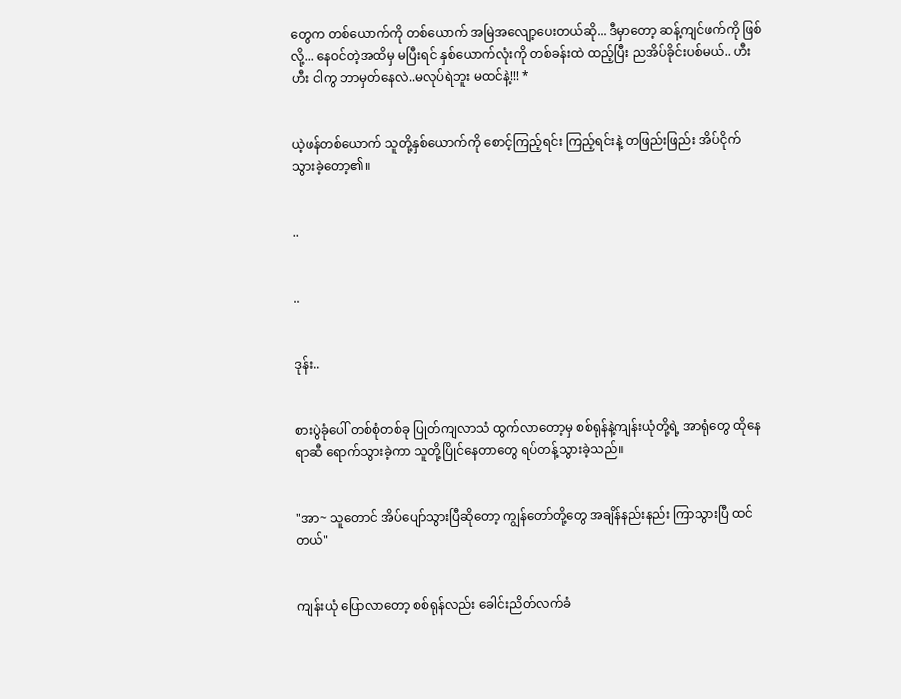တွေက တစ်ယောက်ကို တစ်ယောက် အမြဲအလျော့ပေးတယ်ဆို... ဒီမှာတော့ ဆန့်ကျင်ဖက်ကို ဖြစ်လို့... နေဝင်တဲ့အထိမှ မပြီးရင် နှစ်ယောက်လုံးကို တစ်ခန်းထဲ ထည့်ပြီး ညအိပ်ခိုင်းပစ်မယ်.. ဟီးဟီး ငါကွ ဘာမှတ်နေလဲ..မလုပ်ရဲဘူး မထင်နဲ့!!! *


ယဲ့ဖန်တစ်ယောက် သူတို့နှစ်ယောက်ကို စောင့်ကြည့်ရင်း ကြည့်ရင်းနဲ့ တဖြည်းဖြည်း အိပ်ငိုက်သွားခဲ့တော့၏။


..


..


ဒုန်း..


စားပွဲခုံပေါ် တစ်စုံတစ်ခု ပြုတ်ကျလာသံ ထွက်လာတော့မှ စစ်ရုန်နဲ့ကျန်းယုံတို့ရဲ့ အာရုံတွေ ထိုနေရာဆီ ရောက်သွားခဲ့ကာ သူတို့ပြိုင်နေတာတွေ ရပ်တန့်သွားခဲ့သည်။


"အာ~ သူတောင် အိပ်ပျော်သွားပြီဆိုတော့ ကျွန်တော်တို့တွေ အချိန်နည်းနည်း ကြာသွားပြီ ထင်တယ်"


ကျန်းယုံ ပြောလာတော့ စစ်ရုန်လည်း ခေါင်းညိတ်လက်ခံ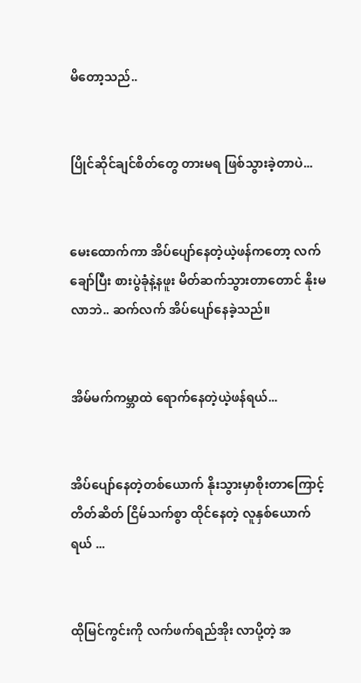မိတော့သည်..


ပြိုင်ဆိုင်ချင်စိတ်တွေ တားမရ ဖြစ်သွားခဲ့တာပဲ...


မေးထောက်ကာ အိပ်ပျော်နေတဲ့ယဲ့ဖန်ကတော့ လက်ချော်ပြီး စားပွဲခုံနဲ့နဖူး မိတ်ဆက်သွားတာတောင် နိုးမလာဘဲ.. ဆက်လက် အိပ်ပျော်နေခဲ့သည်။


အိမ်မက်ကမ္ဘာထဲ ရောက်နေတဲ့ယဲ့ဖန်ရယ်...


အိပ်ပျော်နေတဲ့တစ်ယောက် နိုးသွားမှာစိုးတာကြောင့် တိတ်ဆိတ် ငြိမ်သက်စွာ ထိုင်နေတဲ့ လူနှစ်ယောက်ရယ် ...


ထိုမြင်ကွင်းကို လက်ဖက်ရည်အိုး လာပို့တဲ့ အ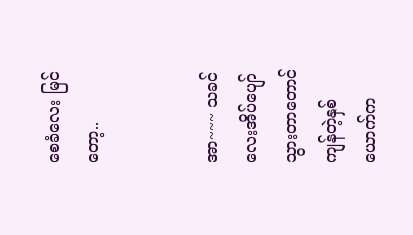စေခံလေး မြင်တော့..


အာ~~~ သခင်လေးအိပ်ပျော်သွားတာတောင် ကျန်တဲ့နှစ်ယောက်က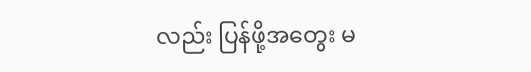လည်း ပြန်ဖို့အတွေး မ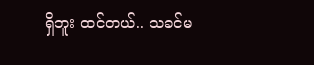ရှိဘူး ထင်တယ်.. သခင်မ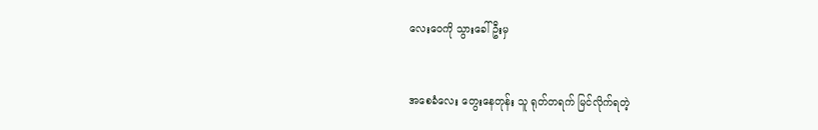လေးဝေကို သွားခေါ်ဦးမှ


အစေခံလေး တွေးနေတုန်း သူ ရုတ်တရက် မြင်လိုက်ရတဲ့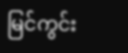မြင်ကွင်း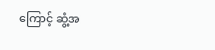ကြောင့် ဆွံ့အ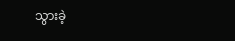သွားခဲ့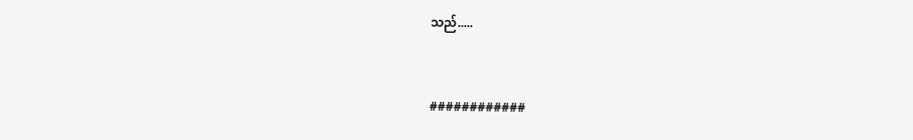သည်.....


############